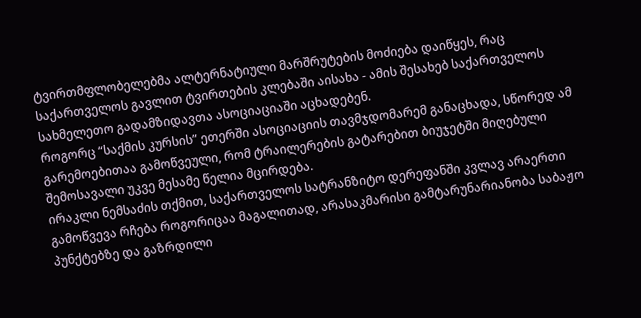ტვირთმფლობელებმა ალტერნატიული მარშრუტების მოძიება დაიწყეს, რაც საქართველოს გავლით ტვირთების კლებაში აისახა - ამის შესახებ საქართველოს სახმელეთო გადამზიდავთა ასოციაციაში აცხადებენ.
როგორც “საქმის კურსის” ეთერში ასოციაციის თავმჯდომარემ განაცხადა, სწორედ ამ გარემოებითაა გამოწვეული, რომ ტრაილერების გატარებით ბიუჯეტში მიღებული შემოსავალი უკვე მესამე წელია მცირდება.
ირაკლი ნემსაძის თქმით, საქართველოს სატრანზიტო დერეფანში კვლავ არაერთი გამოწვევა რჩება როგორიცაა მაგალითად, არასაკმარისი გამტარუნარიანობა საბაჟო პუნქტებზე და გაზრდილი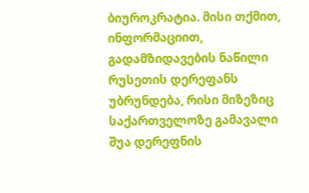ბიუროკრატია. მისი თქმით, ინფორმაციით, გადამზიდავების ნაწილი რუსეთის დერეფანს უბრუნდება, რისი მიზეზიც საქართველოზე გამავალი შუა დერეფნის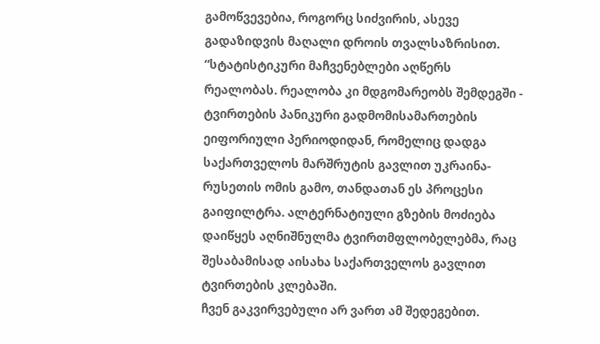გამოწვევებია, როგორც სიძვირის, ასევე გადაზიდვის მაღალი დროის თვალსაზრისით.
“სტატისტიკური მაჩვენებლები აღწერს რეალობას. რეალობა კი მდგომარეობს შემდეგში - ტვირთების პანიკური გადმომისამართების ეიფორიული პერიოდიდან, რომელიც დადგა საქართველოს მარშრუტის გავლით უკრაინა-რუსეთის ომის გამო, თანდათან ეს პროცესი გაიფილტრა. ალტერნატიული გზების მოძიება დაიწყეს აღნიშნულმა ტვირთმფლობელებმა, რაც შესაბამისად აისახა საქართველოს გავლით ტვირთების კლებაში.
ჩვენ გაკვირვებული არ ვართ ამ შედეგებით.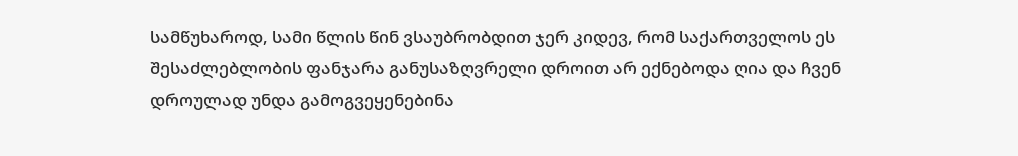სამწუხაროდ, სამი წლის წინ ვსაუბრობდით ჯერ კიდევ, რომ საქართველოს ეს შესაძლებლობის ფანჯარა განუსაზღვრელი დროით არ ექნებოდა ღია და ჩვენ დროულად უნდა გამოგვეყენებინა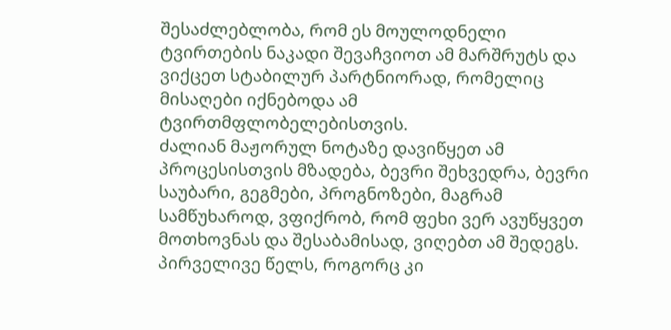შესაძლებლობა, რომ ეს მოულოდნელი ტვირთების ნაკადი შევაჩვიოთ ამ მარშრუტს და ვიქცეთ სტაბილურ პარტნიორად, რომელიც მისაღები იქნებოდა ამ ტვირთმფლობელებისთვის.
ძალიან მაჟორულ ნოტაზე დავიწყეთ ამ პროცესისთვის მზადება, ბევრი შეხვედრა, ბევრი საუბარი, გეგმები, პროგნოზები, მაგრამ სამწუხაროდ, ვფიქრობ, რომ ფეხი ვერ ავუწყვეთ მოთხოვნას და შესაბამისად, ვიღებთ ამ შედეგს. პირველივე წელს, როგორც კი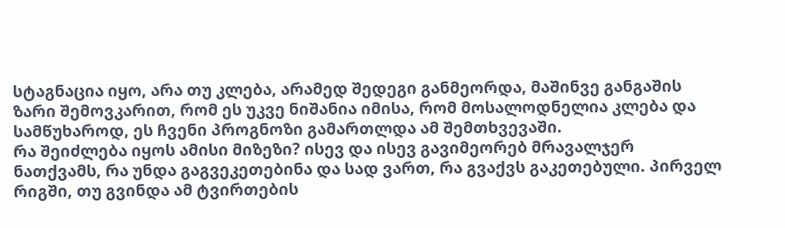სტაგნაცია იყო, არა თუ კლება, არამედ შედეგი განმეორდა, მაშინვე განგაშის ზარი შემოვკარით, რომ ეს უკვე ნიშანია იმისა, რომ მოსალოდნელია კლება და სამწუხაროდ, ეს ჩვენი პროგნოზი გამართლდა ამ შემთხვევაში.
რა შეიძლება იყოს ამისი მიზეზი? ისევ და ისევ გავიმეორებ მრავალჯერ ნათქვამს, რა უნდა გაგვეკეთებინა და სად ვართ, რა გვაქვს გაკეთებული. პირველ რიგში, თუ გვინდა ამ ტვირთების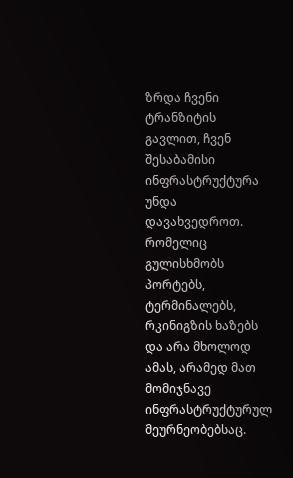ზრდა ჩვენი ტრანზიტის გავლით, ჩვენ შესაბამისი ინფრასტრუქტურა უნდა დავახვედროთ. რომელიც გულისხმობს პორტებს, ტერმინალებს, რკინიგზის ხაზებს და არა მხოლოდ ამას, არამედ მათ მომიჯნავე ინფრასტრუქტურულ მეურნეობებსაც.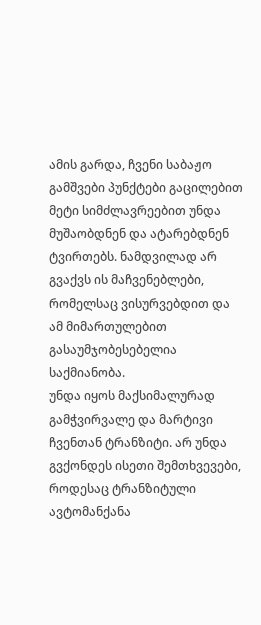ამის გარდა, ჩვენი საბაჟო გამშვები პუნქტები გაცილებით მეტი სიმძლავრეებით უნდა მუშაობდნენ და ატარებდნენ ტვირთებს. ნამდვილად არ გვაქვს ის მაჩვენებლები, რომელსაც ვისურვებდით და ამ მიმართულებით გასაუმჯობესებელია საქმიანობა.
უნდა იყოს მაქსიმალურად გამჭვირვალე და მარტივი ჩვენთან ტრანზიტი. არ უნდა გვქონდეს ისეთი შემთხვევები, როდესაც ტრანზიტული ავტომანქანა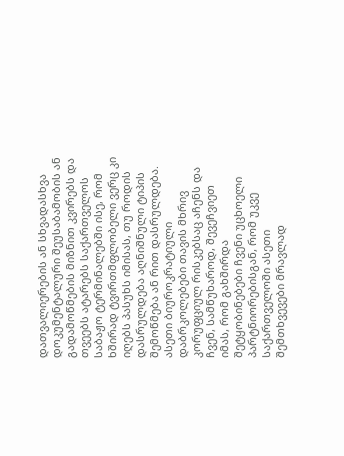დათვალიერების ან სხვადასხვა დოკუმენტალური შეუსაბამობის ან გადამოწმების მიზნით კვირებს და თვეებს ატარებს საქართველოს საბაჟო ტერმინალებში ისე, რომ ხშირად ტვირთმფლობელი ვერც კი იღებს პასუხს იმისას, თუ როდის დასრულდება აღნიშნული ტიპის შემოწმება ან რით დასრულდება. ასეთი ბიუროკრატიული დაბრკოლებები თავის მხრივ კორუფციულ რისკებსაც აჩენს და ჩვენ, სამწუხაროდ, შევეჩვიეთ იმას, რომ გახშირდა შეტყობინებები ჩვენი უცხოელი პარტნიორებისგან, რომ უკვე საქართველოში ასეთი შემთხვევები მრავლად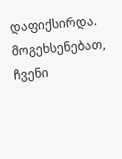დაფიქსირდა.
მოგეხსენებათ, ჩვენი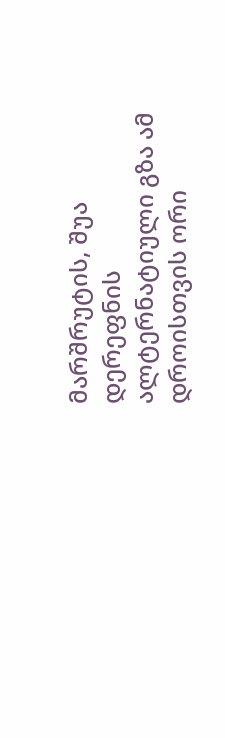მარშრუტის, შუა დერეფნის ალტერნატიული გზა ამ დროისთვის ორი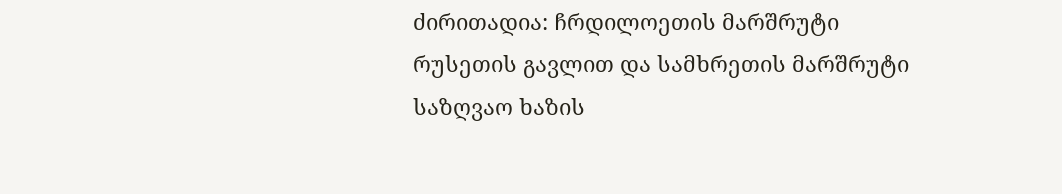ძირითადია: ჩრდილოეთის მარშრუტი რუსეთის გავლით და სამხრეთის მარშრუტი საზღვაო ხაზის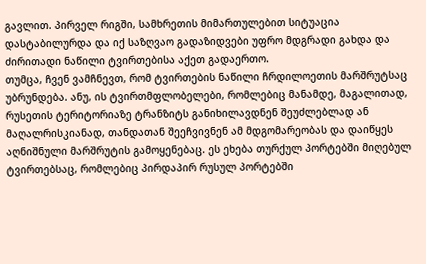გავლით. პირველ რიგში, სამხრეთის მიმართულებით სიტუაცია დასტაბილურდა და იქ საზღვაო გადაზიდვები უფრო მდგრადი გახდა და ძირითადი ნაწილი ტვირთებისა აქეთ გადაერთო.
თუმცა, ჩვენ ვამჩნევთ, რომ ტვირთების ნაწილი ჩრდილოეთის მარშრუტსაც უბრუნდება. ანუ, ის ტვირთმფლობელები, რომლებიც მანამდე, მაგალითად, რუსეთის ტერიტორიაზე ტრანზიტს განიხილავდნენ შეუძლებლად ან მაღალრისკიანად, თანდათან შეეჩვივნენ ამ მდგომარეობას და დაიწყეს აღნიშნული მარშრუტის გამოყენებაც. ეს ეხება თურქულ პორტებში მიღებულ ტვირთებსაც, რომლებიც პირდაპირ რუსულ პორტებში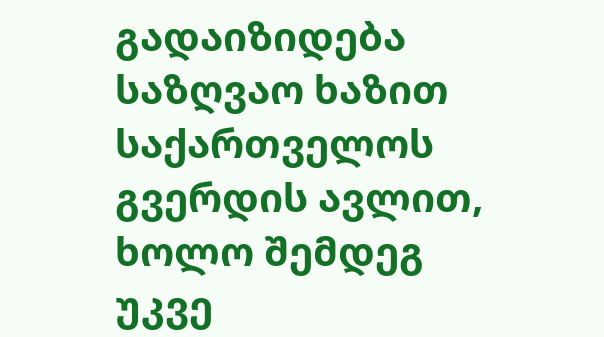გადაიზიდება საზღვაო ხაზით საქართველოს გვერდის ავლით, ხოლო შემდეგ უკვე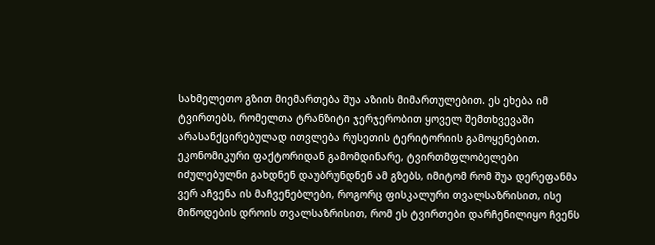სახმელეთო გზით მიემართება შუა აზიის მიმართულებით. ეს ეხება იმ ტვირთებს, რომელთა ტრანზიტი ჯერჯერობით ყოველ შემთხვევაში არასანქცირებულად ითვლება რუსეთის ტერიტორიის გამოყენებით.
ეკონომიკური ფაქტორიდან გამომდინარე, ტვირთმფლობელები იძულებულნი გახდნენ დაუბრუნდნენ ამ გზებს, იმიტომ რომ შუა დერეფანმა ვერ აჩვენა ის მაჩვენებლები, როგორც ფისკალური თვალსაზრისით, ისე მიწოდების დროის თვალსაზრისით, რომ ეს ტვირთები დარჩენილიყო ჩვენს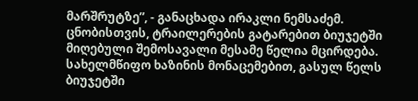მარშრუტზე”, - განაცხადა ირაკლი ნემსაძემ.
ცნობისთვის, ტრაილერების გატარებით ბიუჯეტში მიღებული შემოსავალი მესამე წელია მცირდება. სახელმწიფო ხაზინის მონაცემებით, გასულ წელს ბიუჯეტში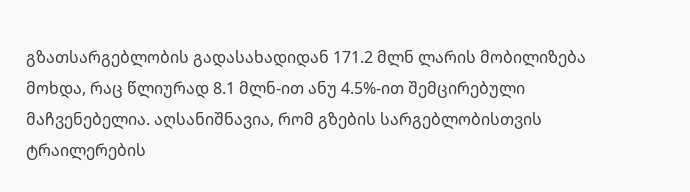გზათსარგებლობის გადასახადიდან 171.2 მლნ ლარის მობილიზება მოხდა, რაც წლიურად 8.1 მლნ-ით ანუ 4.5%-ით შემცირებული მაჩვენებელია. აღსანიშნავია, რომ გზების სარგებლობისთვის ტრაილერების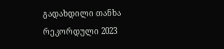გადახდილი თანხა რეკორდული 2023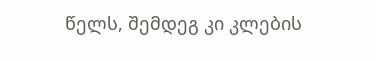წელს, შემდეგ კი კლების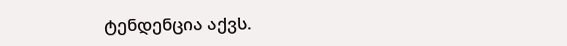ტენდენცია აქვს.